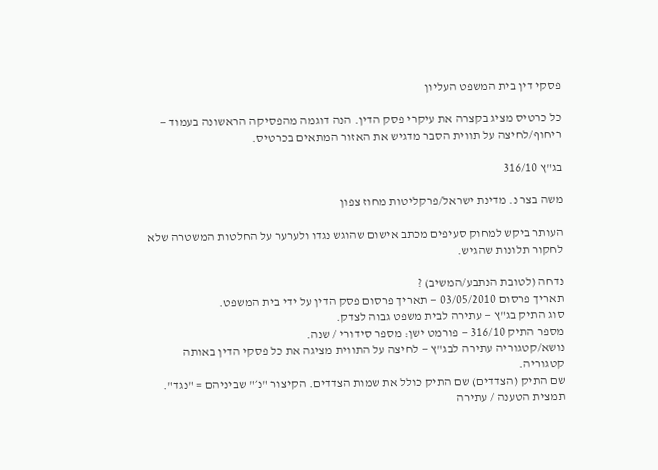פסקי דין בית המשפט העליון

כל כרטיס מציג בקצרה את עיקרי פסק הדין. הנה דוגמה מהפסיקה הראשונה בעמוד — ריחוף/לחיצה על תווית הסבר מדגיש את האזור המתאים בכרטיס.

בג"ץ 316/10

משה בצר נ. מדינת ישראל/פרקליטות מחוז צפון

העותר ביקש למחוק סעיפים מכתב אישום שהוגש נגדו ולערער על החלטות המשטרה שלא לחקור תלונות שהגיש.

נדחה (לטובת הנתבע/המשיב) ?
תאריך פרסום 03/05/2010 — תאריך פרסום פסק הדין על ידי בית המשפט.
סוג התיק בג"ץ — עתירה לבית משפט גבוה לצדק.
מספר התיק 316/10 — פורמט ישן: מספר סידורי / שנה.
נושא/קטגוריה עתירה לבג"ץ — לחיצה על התווית מציגה את כל פסקי הדין באותה קטגוריה.
שם התיק (הצדדים) שם התיק כולל את שמות הצדדים. הקיצור "נ׳" שביניהם = "נגד".
תמצית הטענה / עתירה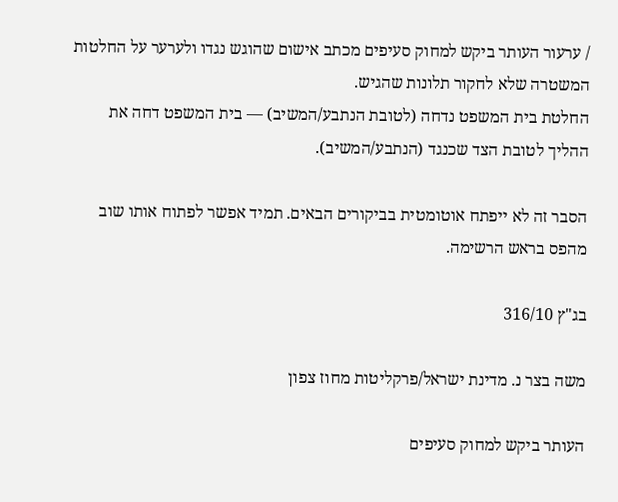/ ערעור העותר ביקש למחוק סעיפים מכתב אישום שהוגש נגדו ולערער על החלטות המשטרה שלא לחקור תלונות שהגיש.
החלטת בית המשפט נדחה (לטובת הנתבע/המשיב) — בית המשפט דחה את ההליך לטובת הצד שכנגד (הנתבע/המשיב).

הסבר זה לא ייפתח אוטומטית בביקורים הבאים. תמיד אפשר לפתוח אותו שוב מהפס בראש הרשימה.

בג"ץ 316/10

משה בצר נ. מדינת ישראל/פרקליטות מחוז צפון

העותר ביקש למחוק סעיפים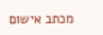מכתב אישום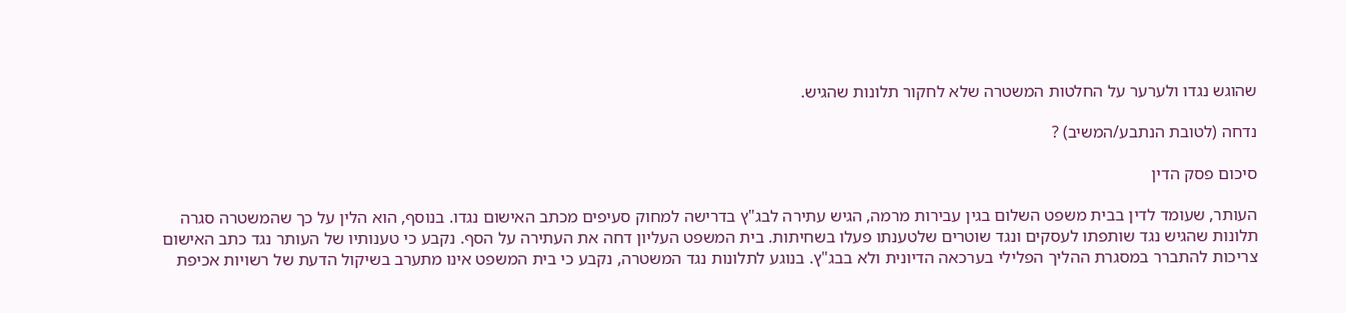שהוגש נגדו ולערער על החלטות המשטרה שלא לחקור תלונות שהגיש.

נדחה (לטובת הנתבע/המשיב) ?

סיכום פסק הדין

העותר, שעומד לדין בבית משפט השלום בגין עבירות מרמה, הגיש עתירה לבג"ץ בדרישה למחוק סעיפים מכתב האישום נגדו. בנוסף, הוא הלין על כך שהמשטרה סגרה תלונות שהגיש נגד שותפתו לעסקים ונגד שוטרים שלטענתו פעלו בשחיתות. בית המשפט העליון דחה את העתירה על הסף. נקבע כי טענותיו של העותר נגד כתב האישום צריכות להתברר במסגרת ההליך הפלילי בערכאה הדיונית ולא בבג"ץ. בנוגע לתלונות נגד המשטרה, נקבע כי בית המשפט אינו מתערב בשיקול הדעת של רשויות אכיפת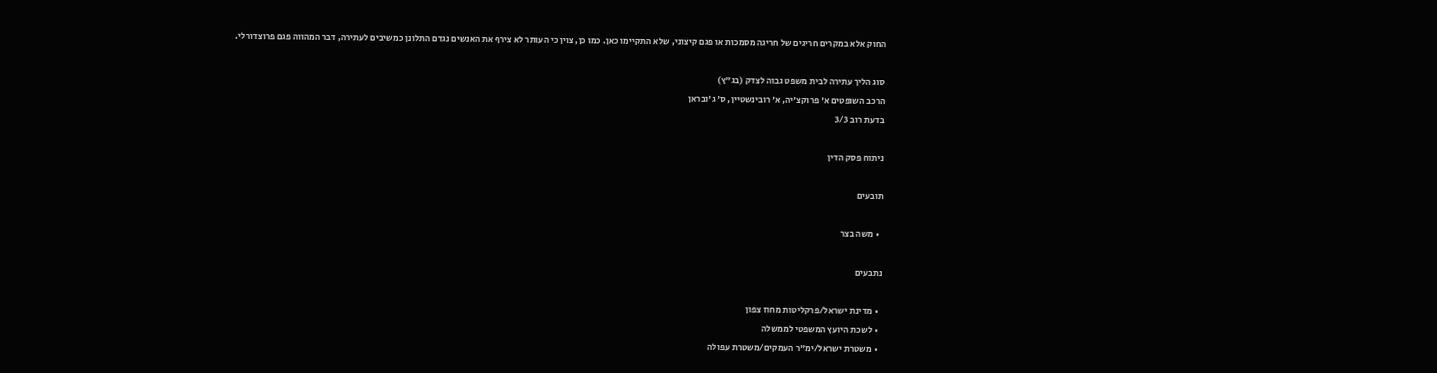החוק אלא במקרים חריגים של חריגה מסמכות או פגם קיצוני, שלא התקיימו כאן. כמו כן, צוין כי העותר לא צירף את האנשים נגדם התלונן כמשיבים לעתירה, דבר המהווה פגם פרוצדורלי.

סוג הליך עתירה לבית משפט גבוה לצדק (בג"ץ)
הרכב השופטים א' פרוקצ'יה, א' רובינשטיין, ס' ג'ובראן
בדעת רוב 3/3

ניתוח פסק הדין

תובעים

  • משה בצר

נתבעים

  • מדינת ישראל/פרקליטות מחוז צפון
  • לשכת היועץ המשפטי לממשלה
  • משטרת ישראל/ימ"ר העמקים/משטרת עפולה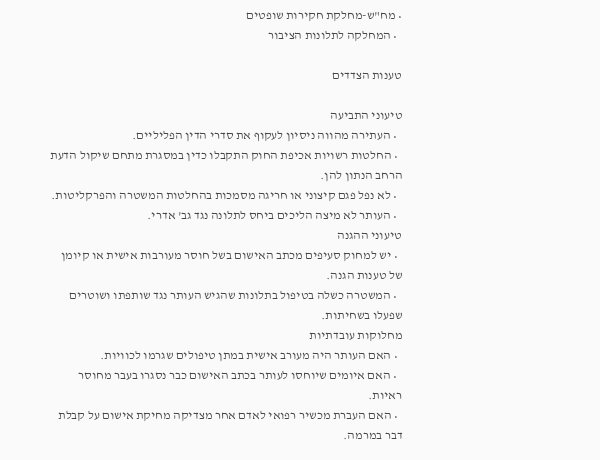• מח"ש-מחלקת חקירות שופטים
  • המחלקה לתלונות הציבור

טענות הצדדים

טיעוני התביעה
  • העתירה מהווה ניסיון לעקוף את סדרי הדין הפליליים.
  • החלטות רשויות אכיפת החוק התקבלו כדין במסגרת מתחם שיקול הדעת הרחב הנתון להן.
  • לא נפל פגם קיצוני או חריגה מסמכות בהחלטות המשטרה והפרקליטות.
  • העותר לא מיצה הליכים ביחס לתלונה נגד גב' אדרי.
טיעוני ההגנה
  • יש למחוק סעיפים מכתב האישום בשל חוסר מעורבות אישית או קיומן של טענות הגנה.
  • המשטרה כשלה בטיפול בתלונות שהגיש העותר נגד שותפתו ושוטרים שפעלו בשחיתות.
מחלוקות עובדתיות
  • האם העותר היה מעורב אישית במתן טיפולים שגרמו לכוויות.
  • האם איומים שיוחסו לעותר בכתב האישום כבר נסגרו בעבר מחוסר ראיות.
  • האם העברת מכשיר רפואי לאדם אחר מצדיקה מחיקת אישום על קבלת דבר במרמה.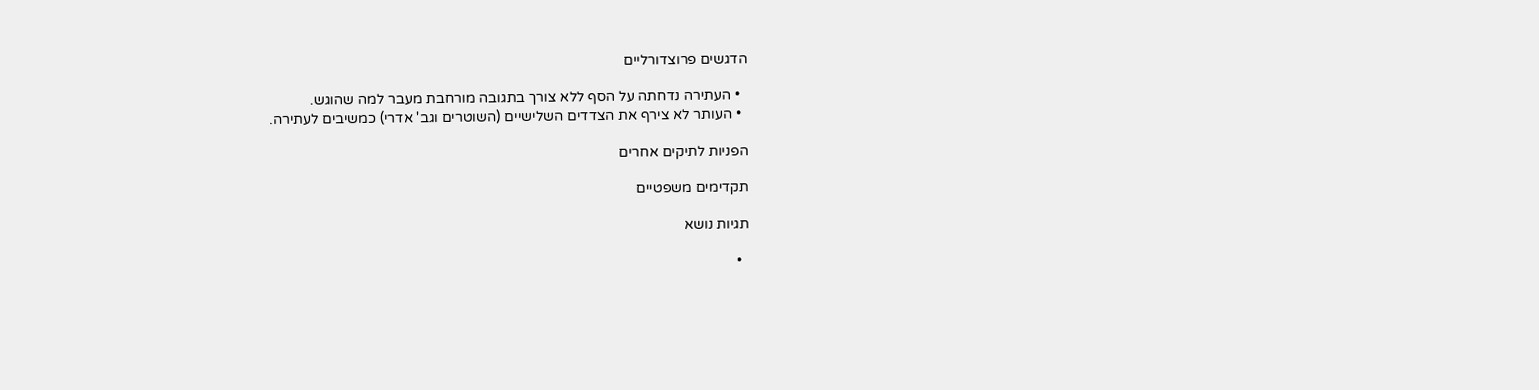הדגשים פרוצדורליים

  • העתירה נדחתה על הסף ללא צורך בתגובה מורחבת מעבר למה שהוגש.
  • העותר לא צירף את הצדדים השלישיים (השוטרים וגב' אדרי) כמשיבים לעתירה.

הפניות לתיקים אחרים

תקדימים משפטיים

תגיות נושא

  •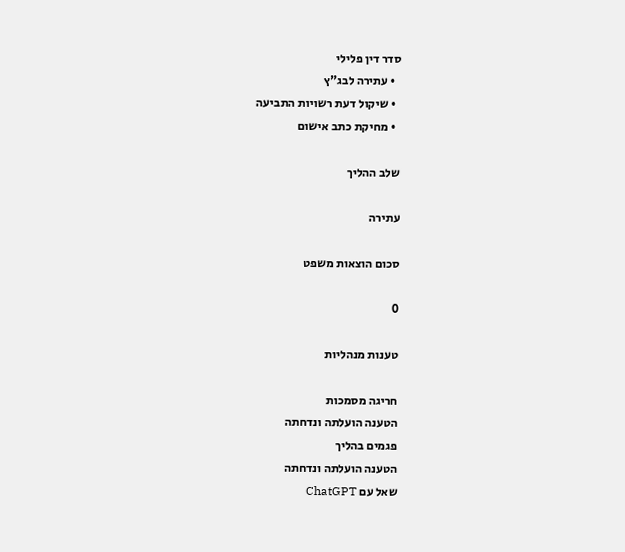סדר דין פלילי
  • עתירה לבג"ץ
  • שיקול דעת רשויות התביעה
  • מחיקת כתב אישום

שלב ההליך

עתירה

סכום הוצאות משפט

0

טענות מנהליות

חריגה מסמכות
הטענה הועלתה ונדחתה
פגמים בהליך
הטענה הועלתה ונדחתה
שאל עם ChatGPT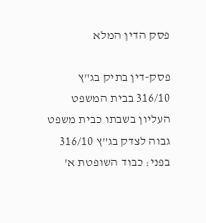פסק הדין המלא

פסק-דין בתיק בג"ץ 316/10 בבית המשפט העליון בשבתו כבית משפט גבוה לצדק בג"ץ 316/10 בפני: כבוד השופטת א'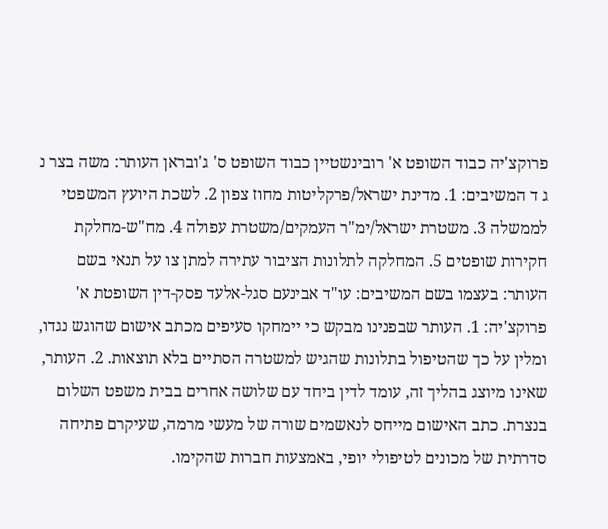פרוקצ'יה כבוד השופט א' רובינשטיין כבוד השופט ס' ג'ובראן העותר: משה בצר נ ג ד המשיבים: 1. מדינת ישראל/פרקליטות מחוז צפון 2. לשכת היועץ המשפטי לממשלה 3. משטרת ישראל/ימ"ר העמקים/משטרת עפולה 4. מח"ש-מחלקת חקירות שופטים 5. המחלקה לתלונות הציבור עתירה למתן צו על תנאי בשם העותר: בעצמו בשם המשיבים: עו"ד אבינעם סגל-אלעד פסק-דין השופטת א' פרוקצ'יה: 1. העותר שבפנינו מבקש כי יימחקו סעיפים מכתב אישום שהוגש נגדו, ומלין על כך שהטיפול בתלונות שהגיש למשטרה הסתיים בלא תוצאות. 2. העותר, שאינו מיוצג בהליך זה, עומד לדין ביחד עם שלושה אחרים בבית משפט השלום בנצרת. כתב האישום מייחס לנאשמים שורה של מעשי מרמה, שעיקרם פתיחה סדרתית של מכונים לטיפולי יופי, באמצעות חברות שהקימו.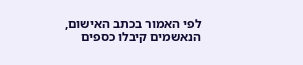לפי האמור בכתב האישום, הנאשמים קיבלו כספים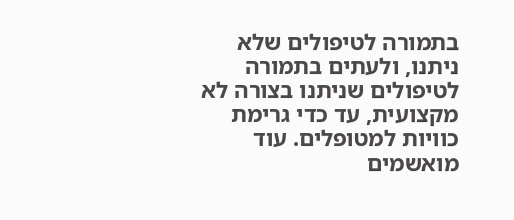בתמורה לטיפולים שלא ניתנו, ולעתים בתמורה לטיפולים שניתנו בצורה לא מקצועית, עד כדי גרימת כוויות למטופלים. עוד מואשמים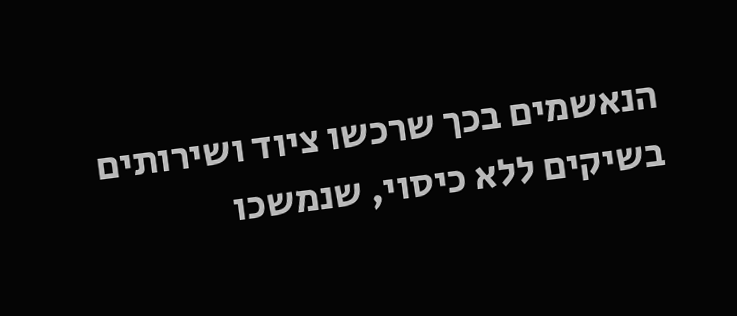הנאשמים בכך שרכשו ציוד ושירותים בשיקים ללא כיסוי, שנמשכו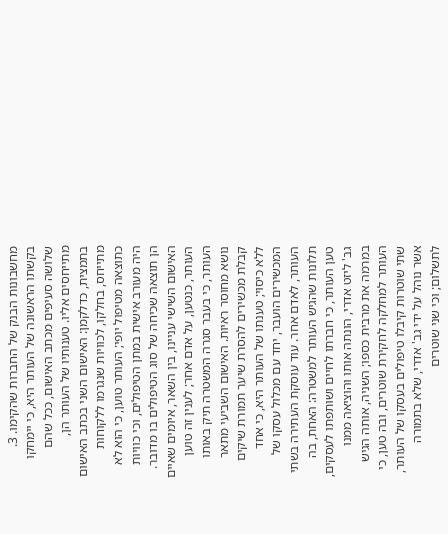מחשבונות הבנק של החברות שהקימו. 3. בקשתו הראשונה של העותר היא, כי יימחקו שלושה סעיפים מכתב האישום, ככל שהם מתייחסים אליו. טענותיו של העותר הן, בתמצית, כדלקמן: האישום השני בכתב האישום מתייחס, בחלקו, לכוויות שנגרמו ללקוחות כתוצאה מטיפול יופי; העותר טוען, כי הוא לא היה מעורב אישית במתן הטיפולים, וכי כוויות הן תוצאה שכיחה של סוג הטיפולים בו מדובר. האישום השישי עניינו, בין השאר, איומים שאיים העותר, כנטען, על אדם אחר; לענין זה טוען העותר, כי בעבר סגרה המשטרה תיק באותו נושא מחוסר ראיות. האישום השביעי מתאר קבלת מכשירים להסרת שיער תמורת שיקים ללא כיסוי; טענתו של העותר היא, כי אחד המכשירים הועבר, יחד עם מכלול עסקו של העותר, לאדם אחר. עוד עוסקת העתירה בשתי תלונות שהגיש העותר למשטרה: האחת, בה טען העותר, כי חברתו לחיים ושותפתו לעסקים, גב' ליזט אדרי, הונתה אותו והוציאה ממנו במרמה את מרבית כספו; השניה, אותה הגיש העותר למחלקה לחקירת שוטרים, ובה טען, כי שתי שוטרות קיבלו טיפולים בעסקו של העותר, אשר נוהל על ידי גב' אדרי, שלא בתמורה לתשלום; וכי שני שוטרים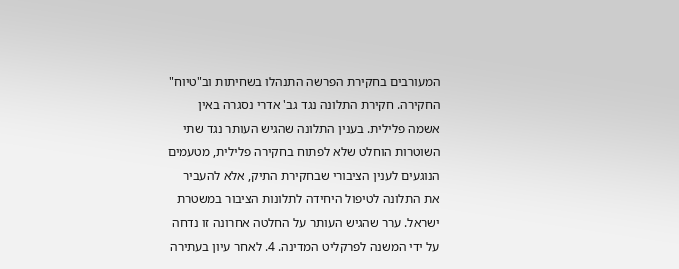המעורבים בחקירת הפרשה התנהלו בשחיתות וב"טיוח" החקירה. חקירת התלונה נגד גב' אדרי נסגרה באין אשמה פלילית. בענין התלונה שהגיש העותר נגד שתי השוטרות הוחלט שלא לפתוח בחקירה פלילית, מטעמים הנוגעים לענין הציבורי שבחקירת התיק, אלא להעביר את התלונה לטיפול היחידה לתלונות הציבור במשטרת ישראל. ערר שהגיש העותר על החלטה אחרונה זו נדחה על ידי המשנה לפרקליט המדינה. 4. לאחר עיון בעתירה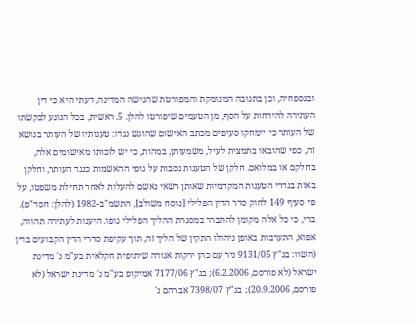ובנספחיה, וכן בתגובה המנומקת והמפורטת שהגישה המדינה, דעתי היא כי דין העתירה להידחות על הסף, מן הטעמים שיפורטו להלן. 5. ראשית, בכל הנוגע לבקשתו של העותר כי יימחקו סעיפים מכתב האישום שהוגש נגדו: טענותיו של העותר בנושא זה, כפי שהובאו בתמצית לעיל, משמעותן, במהות, כי יש לזכותו מאישומים אלה, בחלקם או במלואם. חלקן של הטענות נסבות על גופי ההאשמות כנגד העותר, וחלקן באות בגדרי הטענות המקדמיות שאותן רשאי נאשם להעלות לאחר תחילת משפטו, על פי סעיף 149 לחוק סדר הדין הפלילי [נוסח משולב], התשמ"ב-1982 (להלן: חסד"פ). ברי, כי כל אלה מקומן להתברר במסגרת ההליך הפלילי גופו. היענות לעתירה תהווה, אפוא, התערבות באופן ניהולו התקין של הליך זה, תוך עקיפת סדרי הדין הקבועים בדין (השוו: בג"ץ 9131/05 ניר עם כהן ירקות אגודה שיתופית חקלאית בע"מ נ' מדינת ישראל (לא פורסם, 6.2.2006); בג"ץ 7177/06 אמיקופ בע"מ נ' מדינת ישראל (לא פורסם, 20.9.2006); בג"ץ 7398/07 אברהם נ'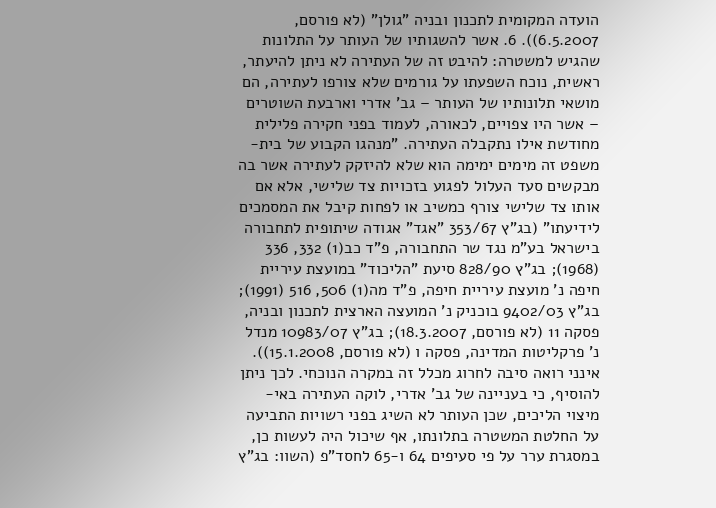הועדה המקומית לתכנון ובניה "גולן" (לא פורסם, 6.5.2007)). 6. אשר להשגותיו של העותר על התלונות שהגיש למשטרה: להיבט זה של העתירה לא ניתן להיעתר, ראשית, נוכח השפעתו על גורמים שלא צורפו לעתירה, הם מושאי תלונותיו של העותר – גב' אדרי וארבעת השוטרים – אשר היו צפויים, לכאורה, לעמוד בפני חקירה פלילית מחודשת אילו נתקבלה העתירה. "מנהגו הקבוע של בית-משפט זה מימים ימימה הוא שלא להיזקק לעתירה אשר בה מבקשים סעד העלול לפגוע בזכויות צד שלישי, אלא אם אותו צד שלישי צורף כמשיב או לפחות קיבל את המסמכים לידיעתו" (בג"ץ 353/67 "אגד" אגודה שיתופית לתחבורה בישראל בע"מ נגד שר התחבורה, פ"ד כב(1) 332, 336 (1968); בג"ץ 828/90 סיעת "הליכוד" במועצת עיריית חיפה נ' מועצת עיריית חיפה, פ"ד מה(1) 506, 516 (1991); בג"ץ 9402/03 בוכניק נ' המועצה הארצית לתכנון ובניה, פסקה 11 (לא פורסם, 18.3.2007); בג"ץ 10983/07 מנדל נ' פרקליטות המדינה, פסקה ו (לא פורסם, 15.1.2008)). אינני רואה סיבה לחרוג מכלל זה במקרה הנוכחי. לכך ניתן להוסיף, כי בעניינה של גב' אדרי, לוקה העתירה באי-מיצוי הליכים, שכן העותר לא השיג בפני רשויות התביעה על החלטת המשטרה בתלונתו, אף שיכול היה לעשות כן, במסגרת ערר על פי סעיפים 64 ו-65 לחסד"פ (השוו: בג"ץ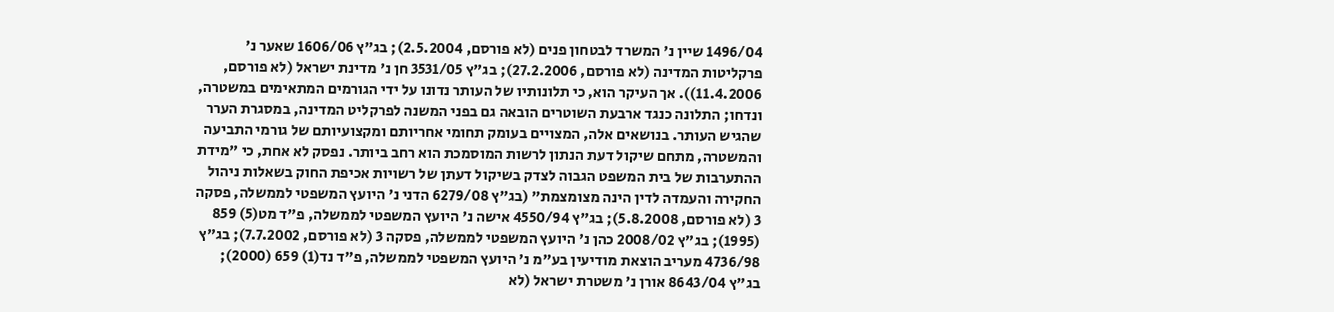1496/04 שיין נ' המשרד לבטחון פנים (לא פורסם, 2.5.2004); בג"ץ 1606/06 שאער נ' פרקליטות המדינה (לא פורסם, 27.2.2006); בג"ץ 3531/05 חן נ' מדינת ישראל (לא פורסם, 11.4.2006)). אך העיקר הוא, כי תלונותיו של העותר נדונו על ידי הגורמים המתאימים במשטרה, ונדחו; התלונה כנגד ארבעת השוטרים הובאה גם בפני המשנה לפרקליט המדינה, במסגרת הערר שהגיש העותר. בנושאים אלה, המצויים בעומק תחומי אחריותם ומקצועיותם של גורמי התביעה והמשטרה, מתחם שיקול דעת הנתון לרשות המוסמכת הוא רחב ביותר. נפסק לא אחת, כי "מידת ההתערבות של בית המשפט הגבוה לצדק בשיקול דעתן של רשויות אכיפת החוק בשאלות ניהול החקירה והעמדה לדין הינה מצומצמת" (בג"ץ 6279/08 הדני נ' היועץ המשפטי לממשלה, פסקה 3 (לא פורסם, 5.8.2008); בג"ץ 4550/94 אישה נ' היועץ המשפטי לממשלה, פ"ד מט(5) 859 (1995); בג"ץ 2008/02 כהן נ' היועץ המשפטי לממשלה, פסקה 3 (לא פורסם, 7.7.2002); בג"ץ 4736/98 מעריב הוצאת מודיעין בע"מ נ' היועץ המשפטי לממשלה, פ"ד נד(1) 659 (2000); בג"ץ 8643/04 אורן נ' משטרת ישראל (לא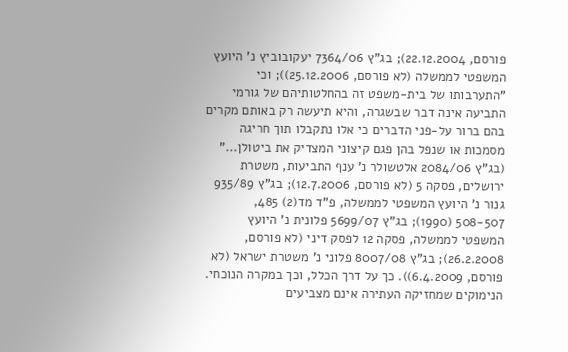פורסם, 22.12.2004); בג"ץ 7364/06 יעקובוביץ נ' היועץ המשפטי לממשלה (לא פורסם, 25.12.2006)); וכי "התערבותו של בית-משפט זה בהחלטותיהם של גורמי התביעה אינה דבר שבשגרה, והיא תיעשה רק באותם מקרים בהם ברור על-פני הדברים כי אלו נתקבלו תוך חריגה מסמכות או שנפל בהן פגם קיצוני המצדיק את ביטולן..." (בג"ץ 2084/06 אלטשולר נ' ענף התביעות, משטרת ירושלים, פסקה 5 (לא פורסם, 12.7.2006); בג"ץ 935/89 גנור נ' היועץ המשפטי לממשלה, פ"ד מד(2) 485, 507‑508 (1990); בג"ץ 5699/07 פלונית נ' היועץ המשפטי לממשלה, פסקה 12 לפסק דיני (לא פורסם, 26.2.2008); בג"ץ 8007/08 פלוני נ' משטרת ישראל (לא פורסם, 6.4.2009)). כך על דרך הכלל, וכך במקרה הנוכחי. הנימוקים שמחזיקה העתירה אינם מצביעים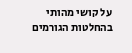על קושי מהותי בהחלטות הגורמים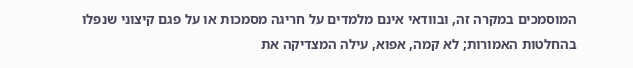המוסמכים במקרה זה, ובוודאי אינם מלמדים על חריגה מסמכות או על פגם קיצוני שנפלו בהחלטות האמורות; לא קמה, אפוא, עילה המצדיקה את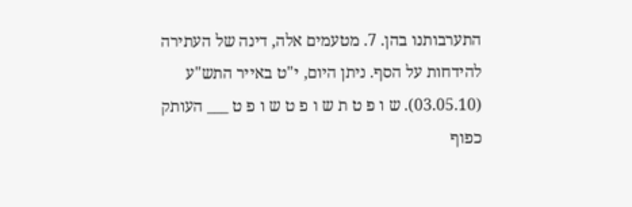התערבותנו בהן. 7. מטעמים אלה, דינה של העתירה להידחות על הסף. ניתן היום, י"ט באייר התש"ע (03.05.10). ש ו פ ט ת ש ו פ ט ש ו פ ט ___ העותק כפוף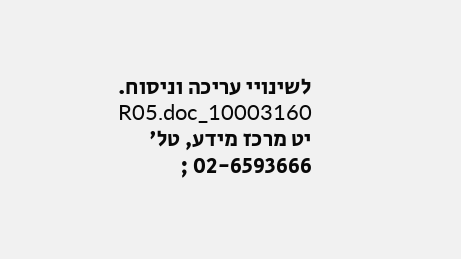לשינויי עריכה וניסוח. 10003160_R05.doc יט מרכז מידע, טל' 02-6593666 ;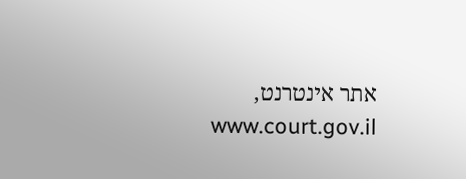אתר אינטרנט, www.court.gov.il